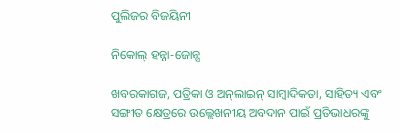ପୁଲିଜର ବିଜୟିନୀ

ନିକୋଲ୍‌ ହନ୍ନା-ଜୋନ୍ସ

ଖବରକାଗଜ, ପତ୍ରିକା ଓ ଅନ୍‌ଲାଇନ୍‌ ସାମ୍ବାଦିକତା, ସାହିତ୍ୟ ଏବଂ ସଙ୍ଗୀତ କ୍ଷେତ୍ରରେ ଉଲ୍ଲେଖନୀୟ ଅବଦାନ ପାଇଁ ପ୍ରତିଭାଧରଙ୍କୁ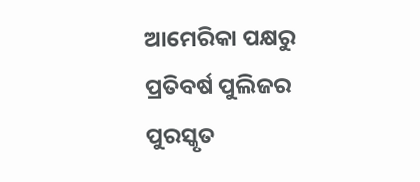ଆମେରିକା ପକ୍ଷରୁ ପ୍ରତିବର୍ଷ ପୁଲିଜର ପୁରସ୍କୃତ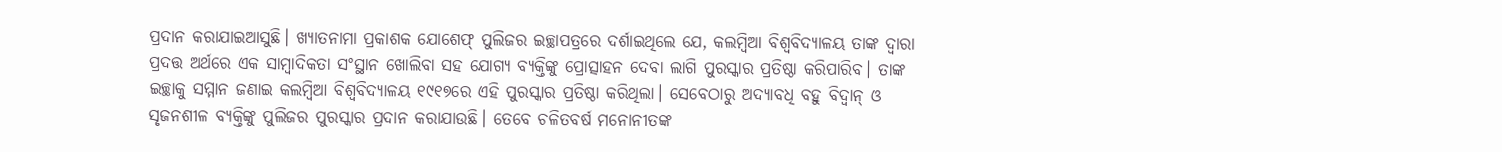ପ୍ରଦାନ କରାଯାଇଆସୁଛି। ଖ୍ୟାତନାମା ପ୍ରକାଶକ ଯୋଶେଫ୍‌ ପୁଲିଜର ଇଚ୍ଛାପତ୍ରରେ ଦର୍ଶାଇଥିଲେ ଯେ, କଲମ୍ବିଆ ବିଶ୍ୱବିଦ୍ୟାଳୟ ତାଙ୍କ ଦ୍ୱାରା ପ୍ରଦତ୍ତ ଅର୍ଥରେ ଏକ ସାମ୍ବାଦିକତା ସଂସ୍ଥାନ ଖୋଲିବା ସହ ଯୋଗ୍ୟ ବ୍ୟକ୍ତିଙ୍କୁ ପ୍ରୋତ୍ସାହନ ଦେବା ଲାଗି ପୁରସ୍କାର ପ୍ରତିଷ୍ଠା କରିପାରିବ। ତାଙ୍କ ଇଚ୍ଛାକୁ ସମ୍ମାନ ଜଣାଇ କଲମ୍ବିଆ ବିଶ୍ୱବିଦ୍ୟାଳୟ ୧୯୧୭ରେ ଏହି ପୁରସ୍କାର ପ୍ରତିଷ୍ଠା କରିଥିଲା। ସେବେଠାରୁ ଅଦ୍ୟାବଧି ବହୁ ବିଦ୍ୱାନ୍‌ ଓ ସୃଜନଶୀଳ ବ୍ୟକ୍ତିଙ୍କୁ ପୁଲିଜର ପୁରସ୍କାର ପ୍ରଦାନ କରାଯାଉଛି। ତେବେ ଚଳିତବର୍ଷ ମନୋନୀତଙ୍କ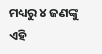ମଧ୍ୟରୁ ୪ ଜଣଙ୍କୁ ଏହି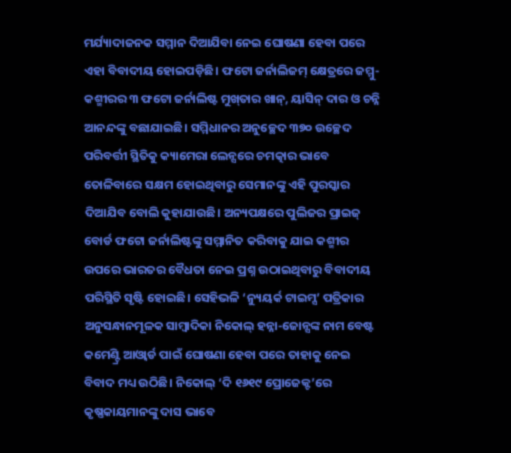ମର୍ଯ୍ୟାଦାଜନକ ସମ୍ମାନ ଦିଆଯିବା ନେଇ ଘୋଷଣା ହେବା ପରେ ଏହା ବିବାଦୀୟ ହୋଇପଡ଼ିଛି। ଫଟୋ ଜର୍ନାଲିଜମ୍‌ କ୍ଷେତ୍ରରେ ଜମ୍ମୁ-କଶ୍ମୀରର ୩ ଫଟୋ ଜର୍ନାଲିଷ୍ଟ ମୁଖ୍‌ତାର ଖାନ୍‌, ୟାସିନ୍‌ ଦାର ଓ ଚନ୍ନି ଆନନ୍ଦଙ୍କୁ ବଛାଯାଇଛି। ସମ୍ମିଧାନର ଅନୁଚ୍ଛେଦ ୩୭୦ ଉଚ୍ଛେଦ ପରିବର୍ତ୍ତୀ ସ୍ଥିତିକୁ କ୍ୟାମେରା ଲେନ୍ସରେ ଚମତ୍କାର ଭାବେ ତୋଳିବାରେ ସକ୍ଷମ ହୋଇଥିବାରୁ ସେମାନଙ୍କୁ ଏହି ପୁରସ୍କାର ଦିଆଯିବ ବୋଲି କୁହାଯାଉଛି। ଅନ୍ୟପକ୍ଷରେ ପୁଲିଜର ପ୍ରାଇଜ୍‌ ବୋର୍ଡ ଫଟୋ ଜର୍ନାଲିଷ୍ଟଙ୍କୁ ସମ୍ମାନିତ କରିବାକୁ ଯାଇ କଶ୍ମୀର ଉପରେ ଭାରତର ବୈଧତା ନେଇ ପ୍ରଶ୍ନ ଉଠାଇଥିବାରୁ ବିବାଦୀୟ ପରିସ୍ଥିତି ସୃଷ୍ଟି ହୋଇଛି। ସେହିଭଳି ‘ନ୍ୟୁୟର୍କ ଟାଇମ୍ସ’ ପତ୍ରିକାର ଅନୁସନ୍ଧାନମୂଳକ ସାମ୍ବାଦିକା ନିକୋଲ୍‌ ହନ୍ନା-ଜୋନ୍ସଙ୍କ ନାମ ବେଷ୍ଟ କମେଣ୍ଟ୍ରି ଆଓ୍ବାର୍ଡ ପାଇଁ ଘୋଷଣା ହେବା ପରେ ତାହାକୁ ନେଇ ବିବାଦ ମଧ୍ୟ ଉଠିଛି। ନିକୋଲ୍‌ ‘ଦି ୧୬୧୯ ପ୍ରୋଜେକ୍ଟ’ରେ କୃଷ୍ଣକାୟମାନଙ୍କୁ ଦାସ ଭାବେ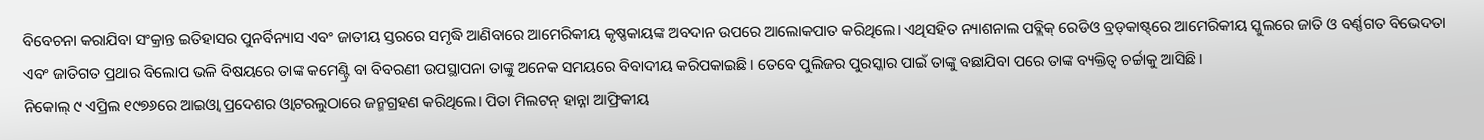ବିବେଚନା କରାଯିବା ସଂକ୍ରାନ୍ତ ଇତିହାସର ପୁନର୍ବିନ୍ୟାସ ଏବଂ ଜାତୀୟ ସ୍ତରରେ ସମୃଦ୍ଧି ଆଣିବାରେ ଆମେରିକୀୟ କୃଷ୍ଣକାୟଙ୍କ ଅବଦାନ ଉପରେ ଆଲୋକପାତ କରିଥିଲେ। ଏଥିସହିତ ନ୍ୟାଶନାଲ ପବ୍ଲିକ୍‌ ରେଡିଓ ବ୍ରଡ୍‌କାଷ୍ଟ୍‌ରେ ଆମେରିକୀୟ ସ୍କୁଲରେ ଜାତି ଓ ବର୍ଣ୍ଣଗତ ବିଭେଦତା ଏବଂ ଜାତିଗତ ପ୍ରଥାର ବିଲୋପ ଭଳି ବିଷୟରେ ତାଙ୍କ କମେଣ୍ଟ୍ରି ବା ବିବରଣୀ ଉପସ୍ଥାପନା ତାଙ୍କୁ ଅନେକ ସମୟରେ ବିବାଦୀୟ କରିପକାଇଛି। ତେବେ ପୁଲିଜର ପୁରସ୍କାର ପାଇଁ ତାଙ୍କୁ ବଛାଯିବା ପରେ ତାଙ୍କ ବ୍ୟକ୍ତିତ୍ୱ ଚର୍ଚ୍ଚାକୁ ଆସିଛି।
ନିକୋଲ୍‌ ୯ ଏପ୍ରିଲ ୧୯୭୬ରେ ଆଇଓ୍ବା ପ୍ରଦେଶର ଓ୍ବାଟରଲୁଠାରେ ଜନ୍ମଗ୍ରହଣ କରିଥିଲେ। ପିତା ମିଲଟନ୍‌ ହାନ୍ନା ଆଫ୍ରିକୀୟ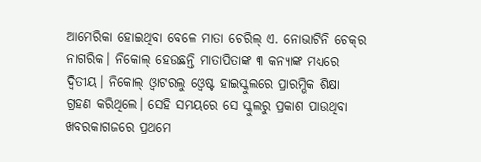ଆମେରିକା ହୋଇଥିବା ବେଳେ ମାତା ଚେରିଲ୍‌ ଏ. ନୋଭାଟିନି ଚେକ୍‌ର ନାଗରିକ। ନିକୋଲ୍‌ ହେଉଛନ୍ତି ମାତାପିତାଙ୍କ ୩ କନ୍ୟାଙ୍କ ମଧ୍ୟରେ ଦ୍ୱିତୀୟ। ନିକୋଲ୍‌ ଓ୍ବାଟରଲୁ ଓ୍ବେଷ୍ଟ ହାଇସ୍କୁଲରେ ପ୍ରାରମ୍ଭିକ ଶିକ୍ଷା ଗ୍ରହଣ କରିଥିଲେ। ସେହି ସମୟରେ ସେ ସ୍କୁଲରୁ ପ୍ରକାଶ ପାଉଥିବା ଖବରକାଗଜରେ ପ୍ରଥମେ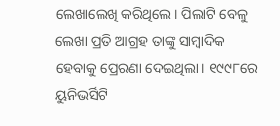ଲେଖାଲେଖି କରିଥିଲେ। ପିଲାଟି ବେଳୁ ଲେଖା ପ୍ରତି ଆଗ୍ରହ ତାଙ୍କୁ ସାମ୍ବାଦିକ ହେବାକୁ ପ୍ରେରଣା ଦେଇଥିଲା। ୧୯୯୮ରେ ୟୁନିଭର୍ସିଟି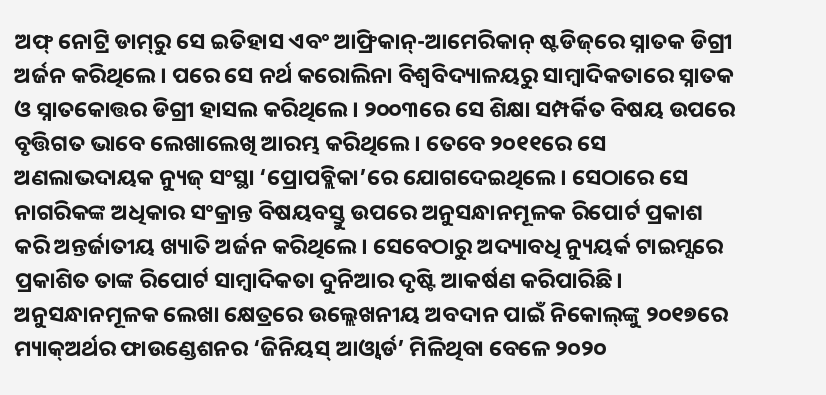ଅଫ୍‌ ନୋଟ୍ରି ଡାମ୍‌ରୁ ସେ ଇତିହାସ ଏବଂ ଆଫ୍ରିକାନ୍‌-ଆମେରିକାନ୍‌ ଷ୍ଟଡିଜ୍‌ରେ ସ୍ନାତକ ଡିଗ୍ରୀ ଅର୍ଜନ କରିଥିଲେ। ପରେ ସେ ନର୍ଥ କରୋଲିନା ବିଶ୍ୱବିଦ୍ୟାଳୟରୁ ସାମ୍ବାଦିକତାରେ ସ୍ନାତକ ଓ ସ୍ନାତକୋତ୍ତର ଡିଗ୍ରୀ ହାସଲ କରିଥିଲେ। ୨୦୦୩ରେ ସେ ଶିକ୍ଷା ସମ୍ପର୍କିତ ବିଷୟ ଉପରେ ବୃତ୍ତିଗତ ଭାବେ ଲେଖାଲେଖି ଆରମ୍ଭ କରିଥିଲେ। ତେବେ ୨୦୧୧ରେ ସେ ଅଣଲାଭଦାୟକ ନ୍ୟୁଜ୍‌ ସଂସ୍ଥା ‘ପ୍ରୋପବ୍ଲିକା’ରେ ଯୋଗଦେଇଥିଲେ। ସେଠାରେ ସେ ନାଗରିକଙ୍କ ଅଧିକାର ସଂକ୍ରାନ୍ତ ବିଷୟବସ୍ତୁ ଉପରେ ଅନୁସନ୍ଧାନମୂଳକ ରିପୋର୍ଟ ପ୍ରକାଶ କରି ଅନ୍ତର୍ଜାତୀୟ ଖ୍ୟାତି ଅର୍ଜନ କରିଥିଲେ। ସେବେଠାରୁ ଅଦ୍ୟାବଧି ନ୍ୟୁୟର୍କ ଟାଇମ୍ସରେ ପ୍ରକାଶିତ ତାଙ୍କ ରିପୋର୍ଟ ସାମ୍ବାଦିକତା ଦୁନିଆର ଦୃଷ୍ଟି ଆକର୍ଷଣ କରିପାରିଛି। ଅନୁସନ୍ଧାନମୂଳକ ଲେଖା କ୍ଷେତ୍ରରେ ଉଲ୍ଲେଖନୀୟ ଅବଦାନ ପାଇଁ ନିକୋଲ୍‌ଙ୍କୁ ୨୦୧୭ରେ ମ୍ୟାକ୍‌ଅର୍ଥର ଫାଉଣ୍ଡେଶନର ‘ଜିନିୟସ୍‌ ଆଓ୍ବାର୍ଡ’ ମିଳିଥିବା ବେଳେ ୨୦୨୦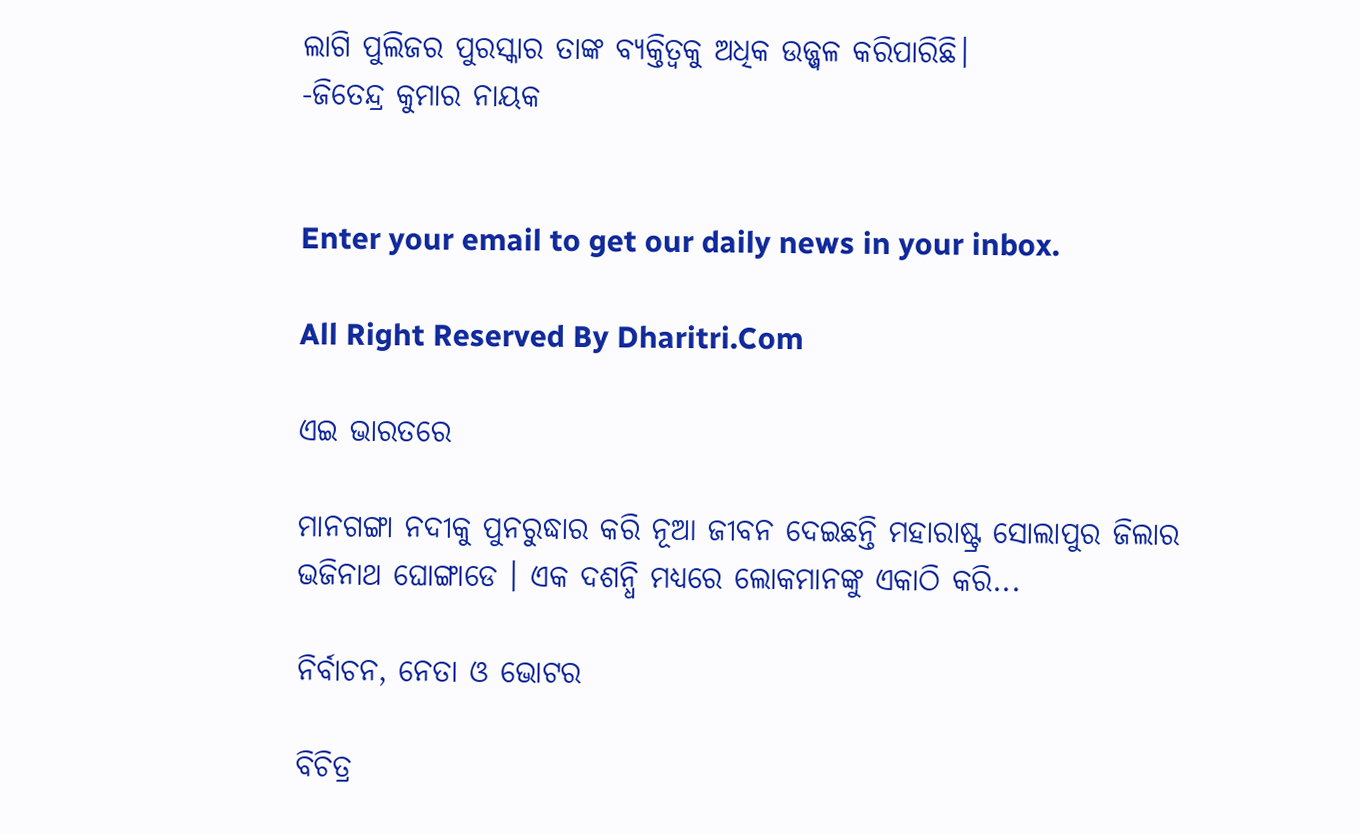ଲାଗି ପୁଲିଜର ପୁରସ୍କାର ତାଙ୍କ ବ୍ୟକ୍ତିତ୍ୱକୁ ଅଧିକ ଉଜ୍ଜ୍ୱଳ କରିପାରିଛି।
-ଜିତେନ୍ଦ୍ର କୁମାର ନାୟକ


Enter your email to get our daily news in your inbox.

All Right Reserved By Dharitri.Com

ଏଇ ଭାରତରେ

ମାନଗଙ୍ଗା ନଦୀକୁ ପୁନରୁଦ୍ଧାର କରି ନୂଆ ଜୀବନ ଦେଇଛନ୍ତି ମହାରାଷ୍ଟ୍ର ସୋଲାପୁର ଜିଲାର ଭଜିନାଥ ଘୋଙ୍ଗାଡେ । ଏକ ଦଶନ୍ଧି ମଧ୍ୟରେ ଲୋକମାନଙ୍କୁ ଏକାଠି କରି...

ନିର୍ବାଚନ, ନେତା ଓ ଭୋଟର

ବିଚିତ୍ର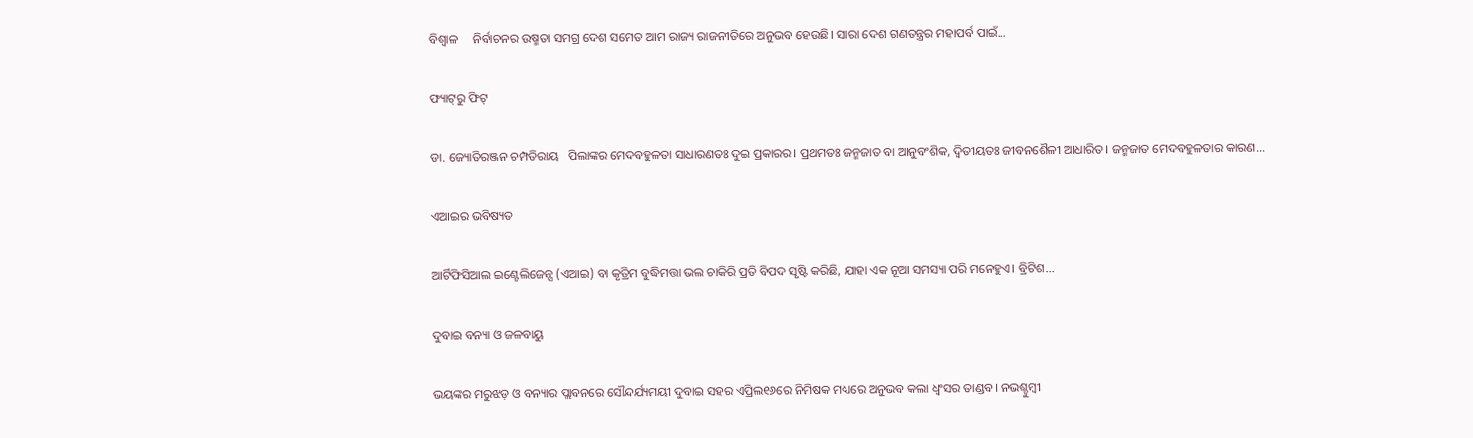ବିଶ୍ୱାଳ     ନିର୍ବାଚନର ଉଷ୍ମତା ସମଗ୍ର ଦେଶ ସମେତ ଆମ ରାଜ୍ୟ ରାଜନୀତିରେ ଅନୁଭବ ହେଉଛି। ସାରା ଦେଶ ଗଣତନ୍ତ୍ରର ମହାପର୍ବ ପାଇଁ...

ଫ୍ୟାଟ୍‌ରୁ ଫିଟ୍‌

ଡା. ଜ୍ୟୋତିରଞ୍ଜନ ଚମ୍ପତିରାୟ   ପିଲାଙ୍କର ମେଦବହୁଳତା ସାଧାରଣତଃ ଦୁଇ ପ୍ରକାରର। ପ୍ରଥମତଃ ଜନ୍ମଜାତ ବା ଆନୁବଂଶିକ, ଦ୍ୱିତୀୟତଃ ଜୀବନଶୈଳୀ ଆଧାରିତ। ଜନ୍ମଜାତ ମେଦବହୁଳତାର କାରଣ...

ଏଆଇର ଭବିଷ୍ୟତ

ଆର୍ଟିଫିସିଆଲ ଇଣ୍ଟେଲିଜେନ୍ସ (ଏଆଇ) ବା କୃତ୍ରିମ ବୁଦ୍ଧିମତ୍ତା ଭଲ ଚାକିରି ପ୍ରତି ବିପଦ ସୃଷ୍ଟି କରିଛି, ଯାହା ଏକ ନୂଆ ସମସ୍ୟା ପରି ମନେହୁଏ। ବ୍ରିଟିଶ...

ଦୁବାଇ ବନ୍ୟା ଓ ଜଳବାୟୁ

ଭୟଙ୍କର ମରୁଝଡ଼ ଓ ବନ୍ୟାର ପ୍ଲାବନରେ ସୌନ୍ଦର୍ଯ୍ୟମୟୀ ଦୁବାଇ ସହର ଏପ୍ରିଲ୧୬ରେ ନିମିଷକ ମଧ୍ୟରେ ଅନୁଭବ କଲା ଧ୍ବଂସର ତାଣ୍ଡବ। ନଭଶ୍ଚୁମ୍ବୀ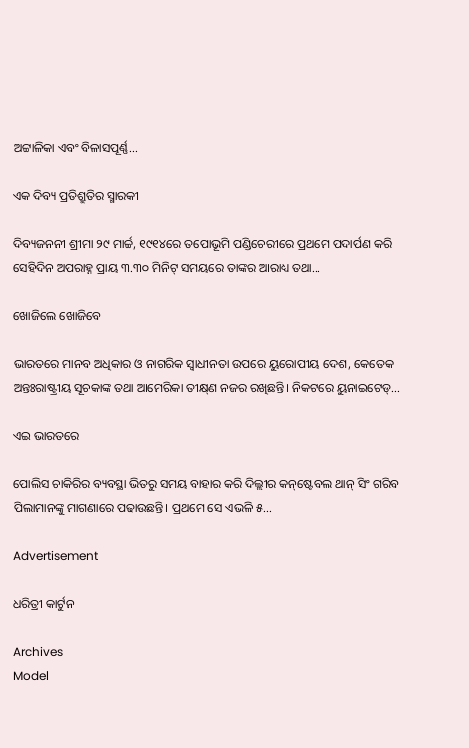ଅଟ୍ଟାଳିକା ଏବଂ ବିଳାସପୂର୍ଣ୍ଣ...

ଏକ ଦିବ୍ୟ ପ୍ରତିଶ୍ରୁତିର ସ୍ମାରକୀ

ଦିବ୍ୟଜନନୀ ଶ୍ରୀମା ୨୯ ମାର୍ଚ୍ଚ, ୧୯୧୪ରେ ତପୋଭୂମି ପଣ୍ଡିଚେରୀରେ ପ୍ରଥମେ ପଦାର୍ପଣ କରି ସେହିଦିନ ଅପରାହ୍ନ ପ୍ରାୟ ୩.୩୦ ମିନିଟ୍‌ ସମୟରେ ତାଙ୍କର ଆରାଧ୍ୟ ତଥା...

ଖୋଜିଲେ ଖୋଜିବେ

ଭାରତରେ ମାନବ ଅଧିକାର ଓ ନାଗରିକ ସ୍ବାଧୀନତା ଉପରେ ୟୁରୋପୀୟ ଦେଶ, କେତେକ ଅନ୍ତଃରାଷ୍ଟ୍ରୀୟ ସୂଚକାଙ୍କ ତଥା ଆମେରିକା ତୀକ୍ଷ୍‌ଣ ନଜର ରଖିଛନ୍ତି। ନିକଟରେ ୟୁନାଇଟେଡ୍‌...

ଏଇ ଭାରତରେ

ପୋଲିସ ଚାକିରିର ବ୍ୟବସ୍ଥା ଭିତରୁ ସମୟ ବାହାର କରି ଦିଲ୍ଲୀର କନ୍‌ଷ୍ଟେବଲ ଥାନ୍‌ ସିଂ ଗରିବ ପିଲାମାନଙ୍କୁ ମାଗଣାରେ ପଢାଉଛନ୍ତି। ପ୍ରଥମେ ସେ ଏଭଳି ୫...

Advertisement

ଧରିତ୍ରୀ କାର୍ଟୁନ

Archives
Model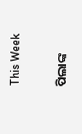This Week

ପିଲାଙ୍କ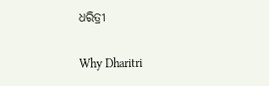ଧରିତ୍ରୀ

Why Dharitri